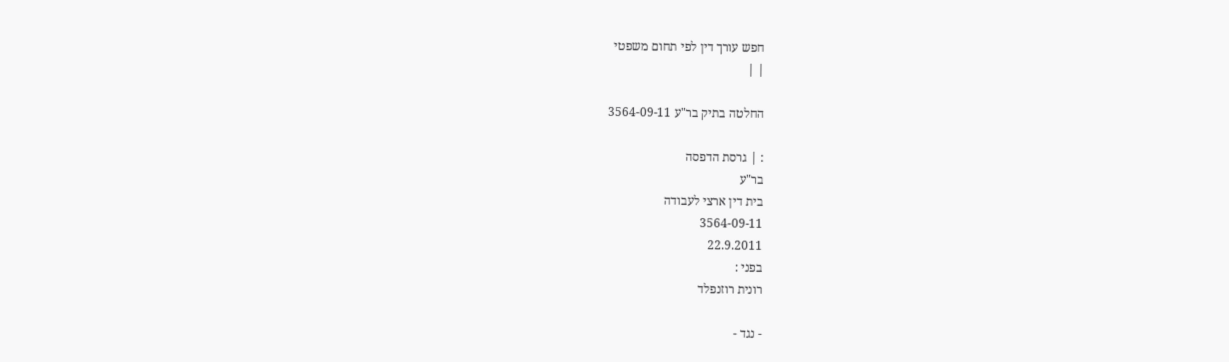חפש עורך דין לפי תחום משפטי
| |

החלטה בתיק בר"ע 3564-09-11

: | גרסת הדפסה
בר"ע
בית דין ארצי לעבודה
3564-09-11
22.9.2011
בפני :
רונית רוזנפלד

- נגד -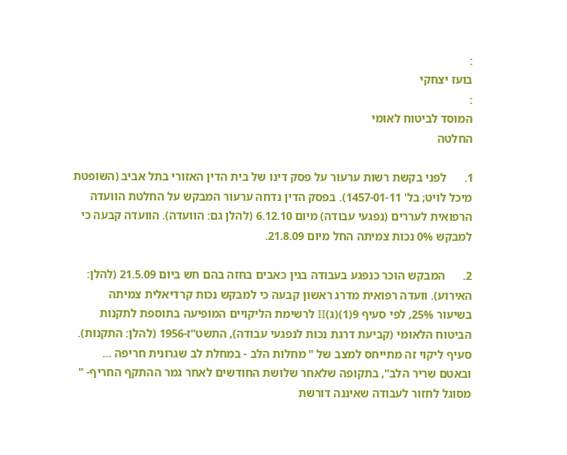:
בועז יצחקי
:
המוסד לביטוח לאומי
החלטה

1.      לפני בקשת רשות ערעור על פסק דינו של בית הדין האזורי בתל אביב (השופטת מיכל לויט; בל' 1457-01-11). בפסק הדין נדחה ערעור המבקש על החלטת הוועדה הרפואית לעררים (נפגעי עבודה) מיום 6.12.10 (להלן גם: הוועדה). הוועדה קבעה כי למבקש 0% נכות צמיתה החל מיום 21.8.09.

2.      המבקש הוכר כנפגע בעבודה בגין כאבים בחזה בהם חש ביום 21.5.09 (להלן: האירוע). וועדה רפואית מדרג ראשון קבעה כי למבקש נכות קרדיאלית צמיתה בשיעור 25%, לפי סעיף 9(1)(ג)II לרשימת הליקויים המופיעה בתוספת לתקנות הביטוח הלאומי (קביעת דרגת נכות לנפגעי עבודה), התשט"ז-1956 (להלן: התקנות). סעיף ליקוי זה מתייחס למצב של " מחלות הלב - במחלת לב שגרונית חריפה ... ובאטם שריר הלב", בתקופה שלאחר שלושת החודשים לאחר גמר ההתקף החריף- " מסוגל לחזור לעבודה שאיננה דורשת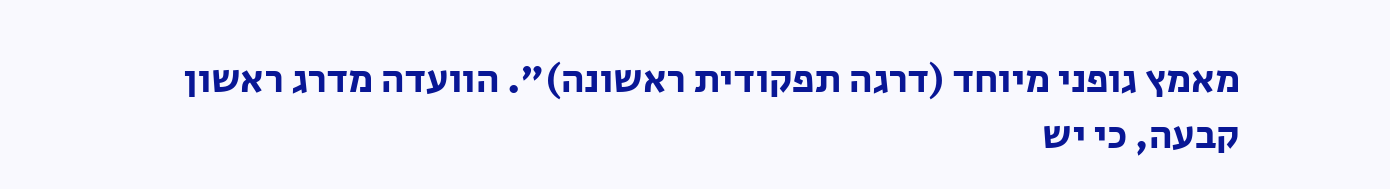מאמץ גופני מיוחד (דרגה תפקודית ראשונה)". הוועדה מדרג ראשון קבעה, כי יש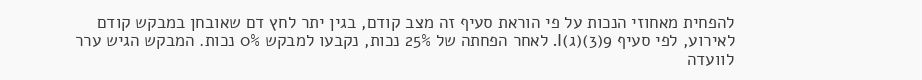להפחית מאחוזי הנכות על פי הוראת סעיף זה מצב קודם, בגין יתר לחץ דם שאובחן במבקש קודם לאירוע, לפי סעיף 9(3)(ג)I. לאחר הפחתה של 25% נכות, נקבעו למבקש 0% נכות. המבקש הגיש ערר לוועדה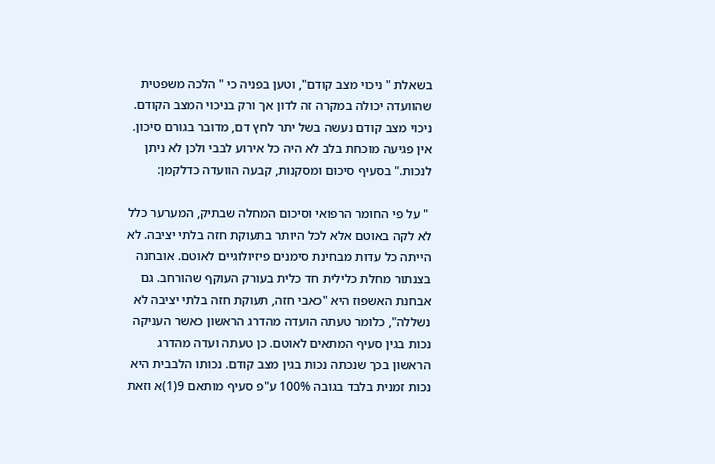בשאלת " ניכוי מצב קודם", וטען בפניה כי " הלכה משפטית שהוועדה יכולה במקרה זה לדון אך ורק בניכוי המצב הקודם. ניכוי מצב קודם נעשה בשל יתר לחץ דם, מדובר בגורם סיכון. אין פגיעה מוכחת בלב לא היה כל אירוע לבבי ולכן לא ניתן לנכות." בסעיף סיכום ומסקנות, קבעה הוועדה כדלקמן:

 " על פי החומר הרפואי וסיכום המחלה שבתיק, המערער כלל לא לקה באוטם אלא לכל היותר בתעוקת חזה בלתי יציבה. לא הייתה כל עדות מבחינת סימנים פיזיולוגיים לאוטם. אובחנה בצנתור מחלת כלילית חד כלית בעורק העוקף שהורחב. גם אבחנת האשפוז היא "כאבי חזה, תעוקת חזה בלתי יציבה לא נשללה", כלומר טעתה הועדה מהדרג הראשון כאשר העניקה נכות בגין סעיף המתאים לאוטם. כן טעתה ועדה מהדרג הראשון בכך שנכתה נכות בגין מצב קודם. נכותו הלבבית היא נכות זמנית בלבד בגובה 100% ע"פ סעיף מותאם 9(1)א וזאת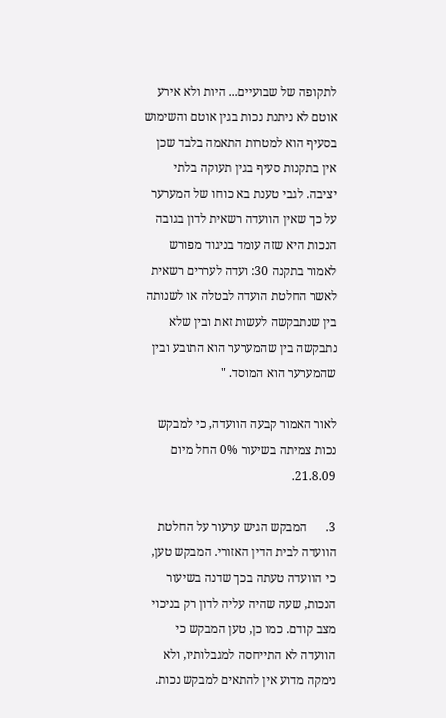לתקופה של שבועיים... היות ולא אירע אוטם לא ניתנת נכות בגין אוטם והשימוש בסעיף הוא למטרות התאמה בלבד שכן אין בתקנות סעיף בגין תעוקה בלתי יציבה. לגבי טענת בא כוחו של המערער על כך שאין הוועדה רשאית לדון בגובה הנכות היא שזה עומד בניגוד מפורש לאמור בתקנה 30: ועדה לעררים רשאית לאשר החלטת הועדה לבטלה או לשנותה בין שנתבקשה לעשות זאת ובין שלא נתבקשה בין שהמערער הוא התובע ובין שהמערער הוא המוסד. "

לאור האמור קבעה הוועדה, כי למבקש נכות צמיתה בשיעור 0% החל מיום 21.8.09.

3.      המבקש הגיש ערעור על החלטת הוועדה לבית הדין האזורי. המבקש טען, כי הוועדה טעתה בכך שדנה בשיעור הנכות, שעה שהיה עליה לדון רק בניכוי מצב קודם. כמו כן, טען המבקש כי הוועדה לא התייחסה למגבלותיו, ולא נימקה מדוע אין להתאים למבקש נכות.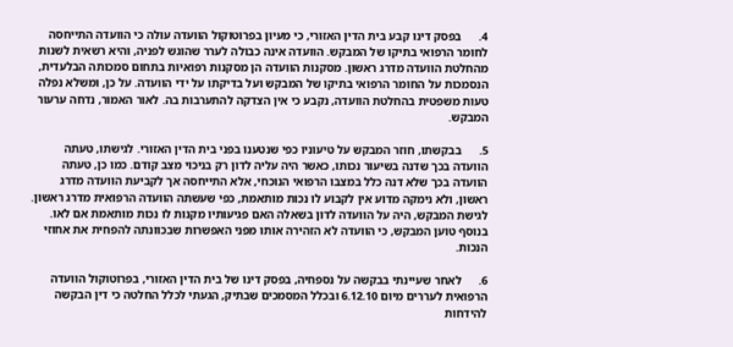4.      בפסק דינו קבע בית הדין האזורי, כי מעיון בפרוטוקול הוועדה עולה כי הוועדה התייחסה לחומר הרפואי בתיקו של המבקש. הוועדה אינה כבולה לערר שהוגש לפניה, והיא רשאית לשנות מהחלטת הוועדה מדרג ראשון. מסקנות הוועדה הן מסקנות רפואיות בתחום סמכותה הבלעדית, הנסמכות על החומר הרפואי בתיקו של המבקש ועל בדיקתו על ידי הוועדה. על כן, ומשלא נפלה טעות משפטית בהחלטת הוועדה, נקבע כי אין הצדקה להתערבות בה. לאור האמור, נדחה ערעור המבקש.

5.      בבקשתו, חוזר המבקש על טיעוניו כפי שנטענו בפני בית הדין האזורי. לגישתו, טעתה הוועדה בכך שדנה בשיעור נכותו, כאשר היה עליה לדון רק בניכוי מצב קודם. כמו כן, טעתה הוועדה בכך שלא דנה כלל במצבו הרפואי הנוכחי, אלא התייחסה אך לקביעת הוועדה מדרג ראשון, ולא נימקה מדוע אין לקבוע לו נכות מותאמת, כפי שעשתה הוועדה הרפואית מדרג ראשון. לגישת המבקש, היה על הוועדה לדון בשאלה האם פגיעותיו מקנות לו נכות מותאמת אם לאו. בנוסף טוען המבקש, כי הוועדה לא הזהירה אותו מפני האפשרות שבכוונתה להפחית את אחוזי הנכות.

6.      לאחר שעיינתי בבקשה על נספחיה, בפסק דינו של בית הדין האזורי, בפרוטוקול הוועדה הרפואית לעררים מיום 6.12.10 ובכלל המסמכים שבתיק, הגעתי לכלל החלטה כי דין הבקשה להידחות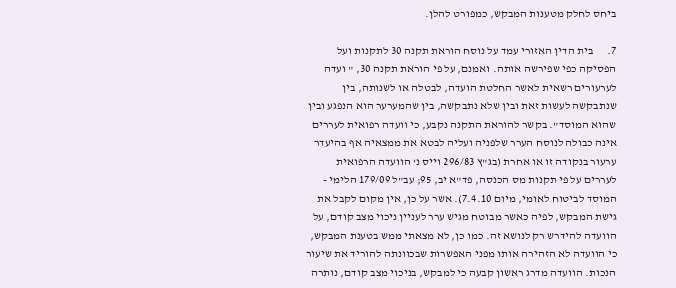ביחס לחלק מטענות המבקש, כמפורט להלן.

7.      בית הדין האזורי עמד על נוסח הוראת תקנה 30 לתקנות ועל הפסיקה כפי שפירשה אותה. ואמנם, על פי הוראת תקנה 30, " ועדה לערעורים רשאית לאשר החלטת הועדה, לבטלה או לשנותה, בין שנתבקשה לעשות זאת ובין שלא נתבקשה, בין שהמערער הוא הנפגע ובין שהוא המוסד". בקשר להוראת התקנה נקבע, כי וועדה רפואית לעררים אינה כבולה לנוסח הערר שלפניה ועליה לבטא את ממצאיה אף בהיעדר ערעור בנקודה זו או אחרת (בג"ץ 296/83 וייס נ' הוועדה הרפואית לעררים על פי תקנות מס הכנסה, פד"א יב, 95; עב"ל 179/09 הלימי - המוסד לביטוח לאומי, מיום 7.4.10). אשר על כן, אין מקום לקבל את גישת המבקש, לפיה כאשר מבוטח מגיש ערר לעניין ניכוי מצב קודם, על הוועדה להידרש רק לנושא זה. כמו כן, לא מצאתי ממש בטענת המבקש, כי הוועדה לא הזהירה אותו מפני האפשרות שבכוונתה להוריד את שיעור הנכות. הוועדה מדרג ראשון קבעה כי למבקש, בניכוי מצב קודם, נותרה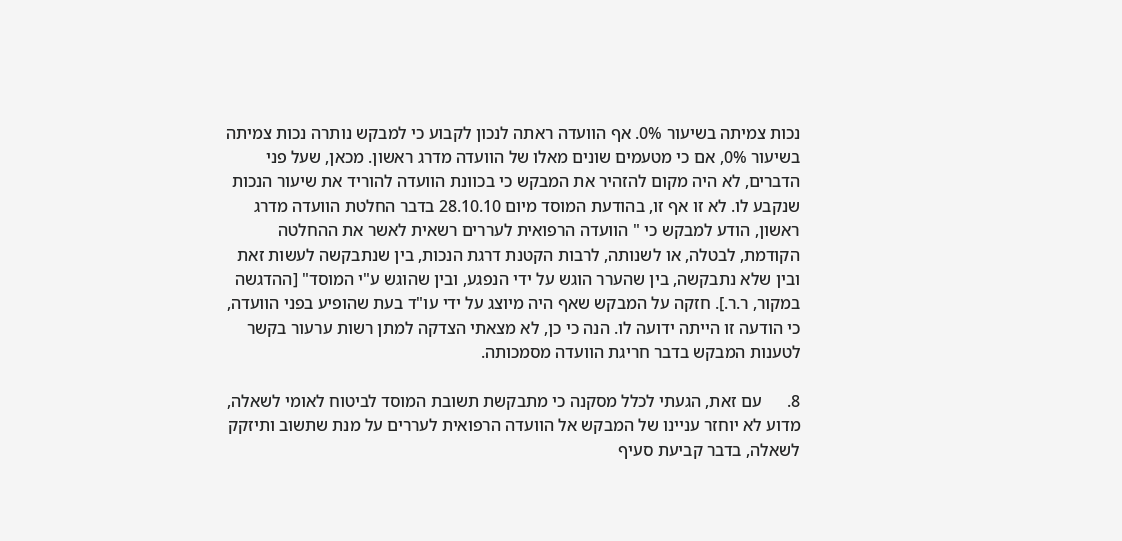נכות צמיתה בשיעור 0%. אף הוועדה ראתה לנכון לקבוע כי למבקש נותרה נכות צמיתה בשיעור 0%, אם כי מטעמים שונים מאלו של הוועדה מדרג ראשון. מכאן, שעל פני הדברים, לא היה מקום להזהיר את המבקש כי בכוונת הוועדה להוריד את שיעור הנכות שנקבע לו. לא זו אף זו, בהודעת המוסד מיום 28.10.10 בדבר החלטת הוועדה מדרג ראשון, הודע למבקש כי " הוועדה הרפואית לעררים רשאית לאשר את ההחלטה הקודמת, לבטלה, או לשנותה, לרבות הקטנת דרגת הנכות, בין שנתבקשה לעשות זאת ובין שלא נתבקשה, בין שהערר הוגש על ידי הנפגע, ובין שהוגש ע"י המוסד" [ההדגשה במקור, ר.ר.]. חזקה על המבקש שאף היה מיוצג על ידי עו"ד בעת שהופיע בפני הוועדה, כי הודעה זו הייתה ידועה לו. הנה כי כן, לא מצאתי הצדקה למתן רשות ערעור בקשר לטענות המבקש בדבר חריגת הוועדה מסמכותה.

8.      עם זאת, הגעתי לכלל מסקנה כי מתבקשת תשובת המוסד לביטוח לאומי לשאלה, מדוע לא יוחזר עניינו של המבקש אל הוועדה הרפואית לעררים על מנת שתשוב ותיזקק לשאלה, בדבר קביעת סעיף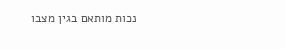נכות מותאם בגין מצבו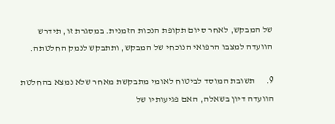של המבקש, לאחר סיום תקופת הנכות הזמנית. במסגרת זו, תידרש הוועדה למצבו הרפואי הנוכחי של המבקש, ותתבקש לנמק החלטתה.

9.      תשובת המוסד לביטוח לאומי מתבקשת מאחר שלא נמצא בהחלטת הוועדה דיון בשאלה, האם פגיעותיו של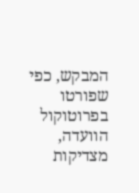המבקש, כפי שפורטו בפרוטוקול הוועדה, מצדיקות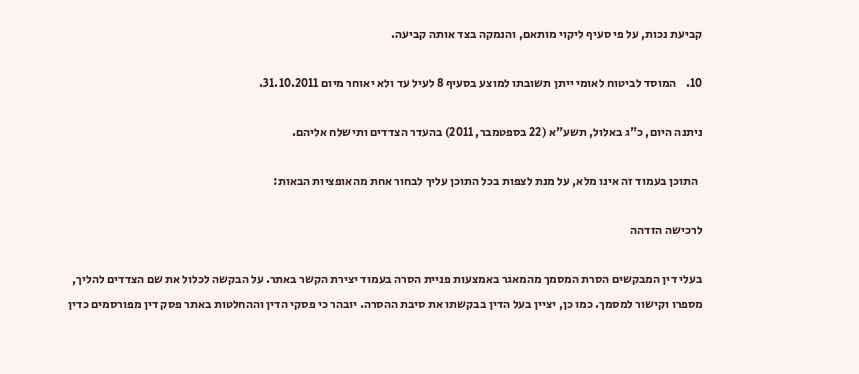קביעת נכות, על פי סעיף ליקוי מותאם, והנמקה בצד אותה קביעה.

10.    המוסד לביטוח לאומי ייתן תשובתו למוצע בסעיף 8 לעיל עד ולא יאוחר מיום 31.10.2011.

ניתנה היום, כ"ג באלול, תשע"א (22 בספטמבר, 2011) בהעדר הצדדים ותישלח אליהם.

  התוכן בעמוד זה אינו מלא, על מנת לצפות בכל התוכן עליך לבחור אחת מהאופציות הבאות:

לרכישה הזדהה

בעלי דין המבקשים הסרת המסמך מהמאגר באמצעות פניית הסרה בעמוד יצירת הקשר באתר. על הבקשה לכלול את שם הצדדים להליך, מספרו וקישור למסמך. כמו כן, יציין בעל הדין בבקשתו את סיבת ההסרה. יובהר כי פסקי הדין וההחלטות באתר פסק דין מפורסמים כדין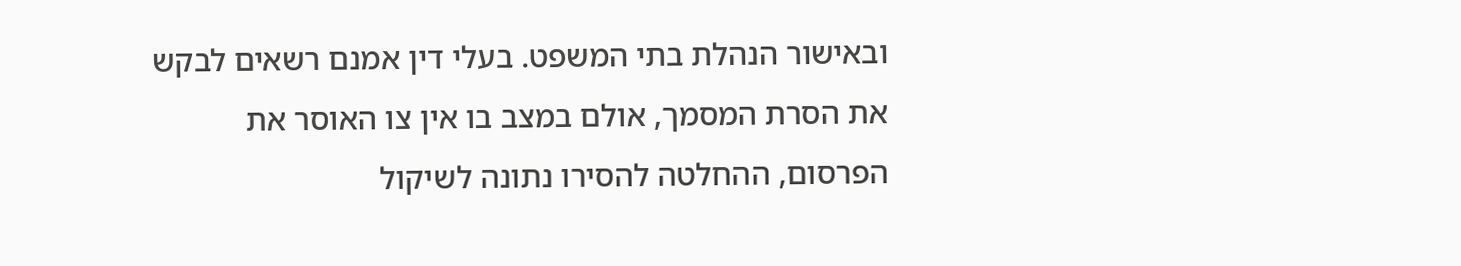ובאישור הנהלת בתי המשפט. בעלי דין אמנם רשאים לבקש את הסרת המסמך, אולם במצב בו אין צו האוסר את הפרסום, ההחלטה להסירו נתונה לשיקול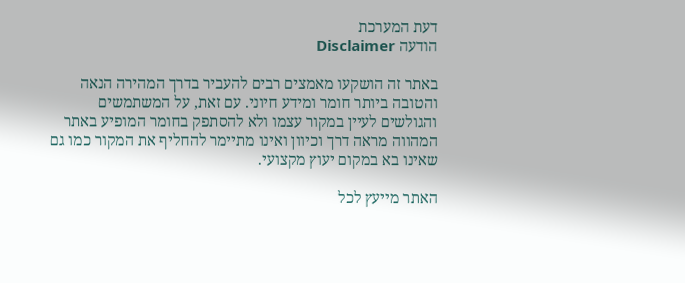דעת המערכת
הודעה Disclaimer

באתר זה הושקעו מאמצים רבים להעביר בדרך המהירה הנאה והטובה ביותר חומר ומידע חיוני. עם זאת, על המשתמשים והגולשים לעיין במקור עצמו ולא להסתפק בחומר המופיע באתר המהווה מראה דרך וכיוון ואינו מתיימר להחליף את המקור כמו גם שאינו בא במקום יעוץ מקצועי.

האתר מייעץ לכל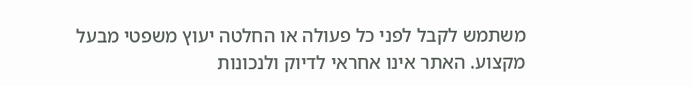משתמש לקבל לפני כל פעולה או החלטה יעוץ משפטי מבעל מקצוע. האתר אינו אחראי לדיוק ולנכונות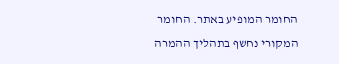החומר המופיע באתר. החומר המקורי נחשף בתהליך ההמרה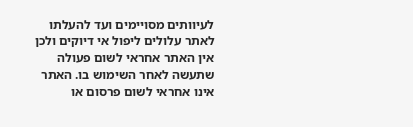לעיוותים מסויימים ועד להעלתו לאתר עלולים ליפול אי דיוקים ולכן אין האתר אחראי לשום פעולה שתעשה לאחר השימוש בו. האתר אינו אחראי לשום פרסום או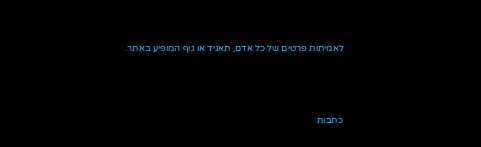לאמיתות פרטים של כל אדם, תאגיד או גוף המופיע באתר.




כתבות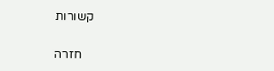קשורות

    חזרה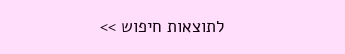לתוצאות חיפוש >>